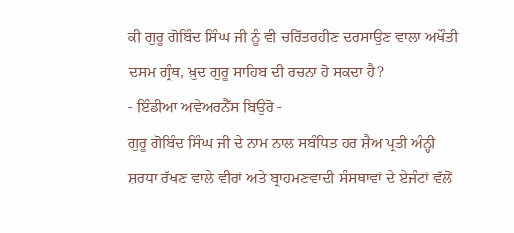ਕੀ ਗੁਰੂ ਗੋਬਿੰਦ ਸਿੰਘ ਜੀ ਨੂੰ ਵੀ ਚਰਿੱਤਰਹੀਣ ਦਰਸਾਉਣ ਵਾਲਾ ਅਖੌਤੀ ਦਸਮ ਗ੍ਰੰਥ, ਖ਼ੁਦ ਗੁਰੂ ਸਾਹਿਬ ਦੀ ਰਚਨਾ ਹੋ ਸਕਦਾ ਹੈ?
- ਇੰਡੀਆ ਅਵੇਅਰਨੈੱਸ ਬਿਉਰੋ -
ਗੁਰੂ ਗੋਬਿੰਦ ਸਿੰਘ ਜੀ ਦੇ ਨਾਮ ਨਾਲ ਸਬੰਧਿਤ ਹਰ ਸ਼ੈਅ ਪ੍ਰਤੀ ਅੰਨ੍ਹੀ ਸ਼ਰਧਾ ਰੱਖਣ ਵਾਲੇ ਵੀਰਾਂ ਅਤੇ ਬ੍ਰਾਹਮਣਵਾਦੀ ਸੰਸਥਾਵਾਂ ਦੇ ਏਜੰਟਾਂ ਵੱਲੋਂ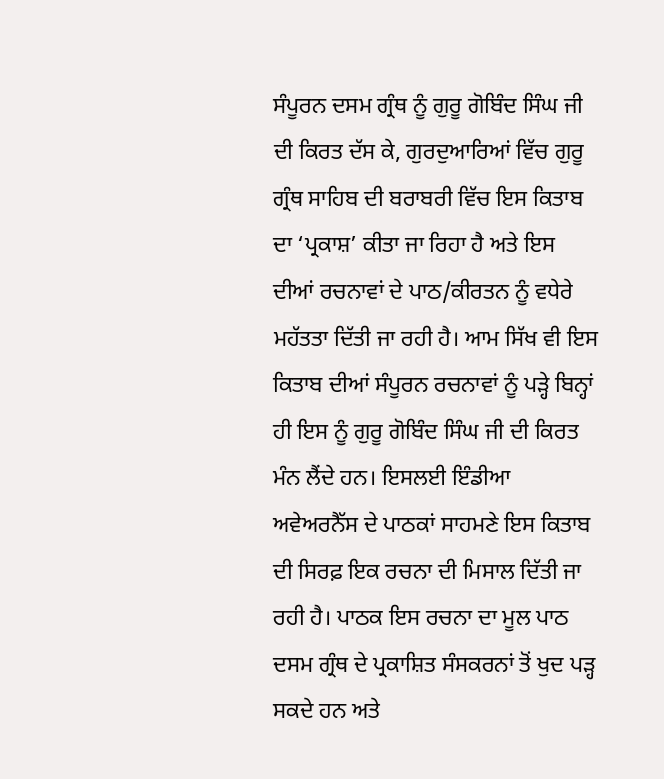ਸੰਪੂਰਨ ਦਸਮ ਗ੍ਰੰਥ ਨੂੰ ਗੁਰੂ ਗੋਬਿੰਦ ਸਿੰਘ ਜੀ ਦੀ ਕਿਰਤ ਦੱਸ ਕੇ, ਗੁਰਦੁਆਰਿਆਂ ਵਿੱਚ ਗੁਰੂ ਗ੍ਰੰਥ ਸਾਹਿਬ ਦੀ ਬਰਾਬਰੀ ਵਿੱਚ ਇਸ ਕਿਤਾਬ ਦਾ ‘ਪ੍ਰਕਾਸ਼’ ਕੀਤਾ ਜਾ ਰਿਹਾ ਹੈ ਅਤੇ ਇਸ ਦੀਆਂ ਰਚਨਾਵਾਂ ਦੇ ਪਾਠ/ਕੀਰਤਨ ਨੂੰ ਵਧੇਰੇ ਮਹੱਤਤਾ ਦਿੱਤੀ ਜਾ ਰਹੀ ਹੈ। ਆਮ ਸਿੱਖ ਵੀ ਇਸ ਕਿਤਾਬ ਦੀਆਂ ਸੰਪੂਰਨ ਰਚਨਾਵਾਂ ਨੂੰ ਪੜ੍ਹੇ ਬਿਨ੍ਹਾਂ ਹੀ ਇਸ ਨੂੰ ਗੁਰੂ ਗੋਬਿੰਦ ਸਿੰਘ ਜੀ ਦੀ ਕਿਰਤ ਮੰਨ ਲੈਂਦੇ ਹਨ। ਇਸਲਈ ਇੰਡੀਆ ਅਵੇਅਰਨੈੱਸ ਦੇ ਪਾਠਕਾਂ ਸਾਹਮਣੇ ਇਸ ਕਿਤਾਬ ਦੀ ਸਿਰਫ਼ ਇਕ ਰਚਨਾ ਦੀ ਮਿਸਾਲ ਦਿੱਤੀ ਜਾ ਰਹੀ ਹੈ। ਪਾਠਕ ਇਸ ਰਚਨਾ ਦਾ ਮੂਲ ਪਾਠ ਦਸਮ ਗ੍ਰੰਥ ਦੇ ਪ੍ਰਕਾਸ਼ਿਤ ਸੰਸਕਰਨਾਂ ਤੋਂ ਖੁਦ ਪੜ੍ਹ ਸਕਦੇ ਹਨ ਅਤੇ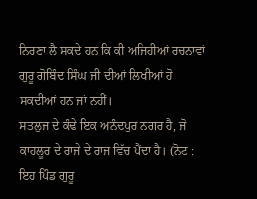ਨਿਰਣਾ ਲੈ ਸਕਦੇ ਹਨ ਕਿ ਕੀ ਅਜਿਹੀਆਂ ਰਚਨਾਵਾਂ ਗੁਰੂ ਗੋਬਿੰਦ ਸਿੰਘ ਜੀ ਦੀਆਂ ਲਿਖੀਆਂ ਹੋ ਸਕਦੀਆਂ ਹਨ ਜਾਂ ਨਹੀਂ।
ਸਤਲੁਜ ਦੇ ਕੰਢੇ ਇਕ ਅਨੰਦਪੁਰ ਨਗਰ ਹੈ, ਜੋ ਕਾਹਲੂਰ ਦੇ ਰਾਜੇ ਦੇ ਰਾਜ ਵਿੱਚ ਪੈਂਦਾ ਹੈ। (ਨੋਟ : ਇਹ ਪਿੰਡ ਗੁਰੂ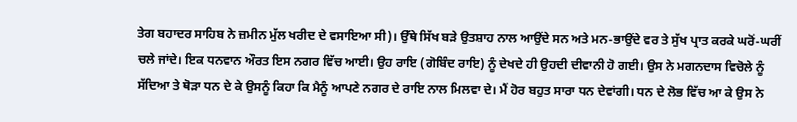ਤੇਗ ਬਹਾਦਰ ਸਾਹਿਬ ਨੇ ਜ਼ਮੀਨ ਮੁੱਲ ਖਰੀਦ ਦੇ ਵਸਾਇਆ ਸੀ)। ਉੱਥੇ ਸਿੱਖ ਬੜੇ ਉਤਸ਼ਾਹ ਨਾਲ ਆਉਂਦੇ ਸਨ ਅਤੇ ਮਨ-ਭਾਉਂਦੇ ਵਰ ਤੇ ਸੁੱਖ ਪ੍ਰਾਤ ਕਰਕੇ ਘਰੋਂ-ਘਰੀਂ ਚਲੇ ਜਾਂਦੇ। ਇਕ ਧਨਵਾਨ ਔਰਤ ਇਸ ਨਗਰ ਵਿੱਚ ਆਈ। ਉਹ ਰਾਇ (ਗੋਬਿੰਦ ਰਾਇ) ਨੂੰ ਦੇਖਦੇ ਹੀ ਉਹਦੀ ਦੀਵਾਨੀ ਹੋ ਗਈ। ਉਸ ਨੇ ਮਗਨਦਾਸ ਵਿਚੋਲੇ ਨੂੰ ਸੱਦਿਆ ਤੇ ਥੋੜਾ ਧਨ ਦੇ ਕੇ ਉਸਨੂੰ ਕਿਹਾ ਕਿ ਮੈਨੂੰ ਆਪਣੇ ਨਗਰ ਦੇ ਰਾਇ ਨਾਲ ਮਿਲਵਾ ਦੇ। ਮੈਂ ਹੋਰ ਬਹੁਤ ਸਾਰਾ ਧਨ ਦੇਵਾਂਗੀ। ਧਨ ਦੇ ਲੋਭ ਵਿੱਚ ਆ ਕੇ ਉਸ ਨੇ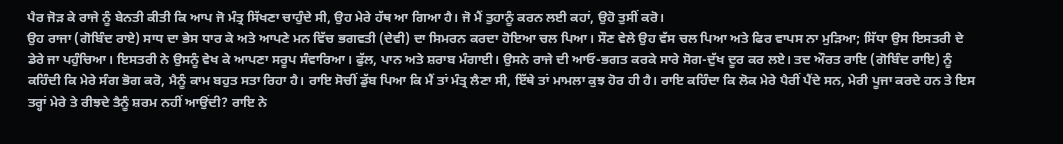ਪੈਰ ਜੋੜ ਕੇ ਰਾਜੇ ਨੂੰ ਬੇਨਤੀ ਕੀਤੀ ਕਿ ਆਪ ਜੋ ਮੰਤ੍ਰ ਸਿੱਖਣਾ ਚਾਹੁੰਦੇ ਸੀ, ਉਹ ਮੇਰੇ ਹੱਥ ਆ ਗਿਆ ਹੈ। ਜੋ ਮੈਂ ਤੁਹਾਨੂੰ ਕਰਨ ਲਈ ਕਹਾਂ, ਉਹੋ ਤੁਸੀਂ ਕਰੋ।
ਉਹ ਰਾਜਾ (ਗੋਬਿੰਦ ਰਾਏ) ਸਾਧ ਦਾ ਭੇਸ ਧਾਰ ਕੇ ਅਤੇ ਆਪਣੇ ਮਨ ਵਿੱਚ ਭਗਵਤੀ (ਦੇਵੀ) ਦਾ ਸਿਮਰਨ ਕਰਦਾ ਹੋਇਆ ਚਲ ਪਿਆ। ਸੌਣ ਵੇਲੇ ਉਹ ਵੱਸ ਚਲ ਪਿਆ ਅਤੇ ਫਿਰ ਵਾਪਸ ਨਾ ਮੁੜਿਆ; ਸਿੱਧਾ ਉਸ ਇਸਤਰੀ ਦੇ ਡੇਰੇ ਜਾ ਪਹੁੰਚਿਆ। ਇਸਤਰੀ ਨੇ ਉਸਨੂੰ ਵੇਖ ਕੇ ਆਪਣਾ ਸਰੂਪ ਸੰਵਾਰਿਆ। ਫੁੱਲ, ਪਾਨ ਅਤੇ ਸ਼ਰਾਬ ਮੰਗਾਈ। ਉਸਨੇ ਰਾਜੇ ਦੀ ਆਓ-ਭਗਤ ਕਰਕੇ ਸਾਰੇ ਸੋਗ-ਦੁੱਖ ਦੂਰ ਕਰ ਲਏ। ਤਦ ਔਰਤ ਰਾਇ (ਗੋਬਿੰਦ ਰਾਇ) ਨੂੰ ਕਹਿੰਦੀ ਕਿ ਮੇਰੇ ਸੰਗ ਭੋਗ ਕਰੋ, ਮੈਨੂੰ ਕਾਮ ਬਹੁਤ ਸਤਾ ਰਿਹਾ ਹੈ। ਰਾਇ ਸੋਚੀਂ ਡੁੱਬ ਪਿਆ ਕਿ ਮੈਂ ਤਾਂ ਮੰਤ੍ਰ ਲੈਣਾ ਸੀ, ਇੱਥੇ ਤਾਂ ਮਾਮਲਾ ਕੁਝ ਹੋਰ ਹੀ ਹੈ। ਰਾਇ ਕਹਿੰਦਾ ਕਿ ਲੋਕ ਮੇਰੇ ਪੈਰੀਂ ਪੈਂਦੇ ਸਨ, ਮੇਰੀ ਪੂਜਾ ਕਰਦੇ ਹਨ ਤੇ ਇਸ ਤਰ੍ਹਾਂ ਮੇਰੇ ਤੇ ਰੀਝਦੇ ਤੈਨੂੰ ਸ਼ਰਮ ਨਹੀਂ ਆਉਂਦੀ? ਰਾਇ ਨੇ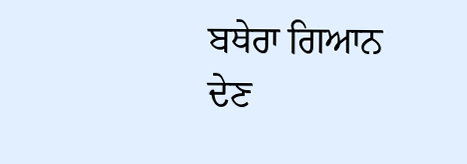ਬਥੇਰਾ ਗਿਆਨ ਦੇਣ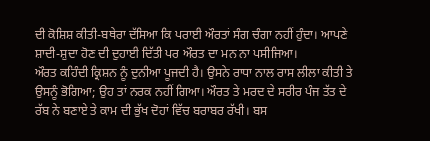ਦੀ ਕੋਸ਼ਿਸ਼ ਕੀਤੀ-ਬਥੇਰਾ ਦੱਸਿਆ ਕਿ ਪਰਾਈ ਔਰਤਾਂ ਸੰਗ ਚੰਗਾ ਨਹੀਂ ਹੁੰਦਾ। ਆਪਣੇ ਸ਼ਾਦੀ-ਸ਼ੁਦਾ ਹੋਣ ਦੀ ਦੁਹਾਈ ਦਿੱਤੀ ਪਰ ਔਰਤ ਦਾ ਮਨ ਨਾ ਪਸੀਜਿਆ।
ਔਰਤ ਕਹਿੰਦੀ ਕ੍ਰਿਸ਼ਨ ਨੂੰ ਦੁਨੀਆ ਪੂਜਦੀ ਹੈ। ਉਸਨੇ ਰਾਧਾ ਨਾਲ ਰਾਸ ਲੀਲਾ ਕੀਤੀ ਤੇ ਉਸਨੂੰ ਭੋਗਿਆ; ਉਹ ਤਾਂ ਨਰਕ ਨਹੀਂ ਗਿਆ। ਔਰਤ ਤੇ ਮਰਦ ਦੇ ਸਰੀਰ ਪੰਜ ਤੱਤ ਦੇ ਰੱਬ ਨੇ ਬਣਾਏ ਤੇ ਕਾਮ ਦੀ ਭੁੱਖ ਦੋਹਾਂ ਵਿੱਚ ਬਰਾਬਰ ਰੱਖੀ। ਬਸ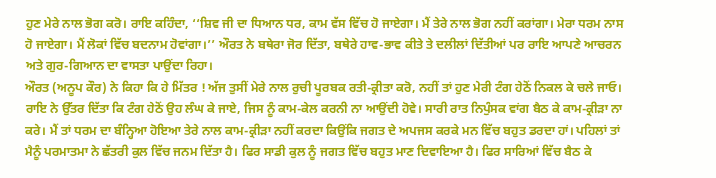ਹੁਣ ਮੇਰੇ ਨਾਲ ਭੋਗ ਕਰੋ। ਰਾਇ ਕਹਿੰਦਾ, ‘‘ਸ਼ਿਵ ਜੀ ਦਾ ਧਿਆਨ ਧਰ, ਕਾਮ ਵੱਸ ਵਿੱਚ ਹੋ ਜਾਏਗਾ। ਮੈਂ ਤੇਰੇ ਨਾਲ ਭੋਗ ਨਹੀਂ ਕਰਾਂਗਾ। ਮੇਰਾ ਧਰਮ ਨਾਸ ਹੋ ਜਾਏਗਾ। ਮੈਂ ਲੋਕਾਂ ਵਿੱਚ ਬਦਨਾਮ ਹੋਵਾਂਗਾ।’’ ਔਰਤ ਨੇ ਬਥੇਰਾ ਜੋਰ ਦਿੱਤਾ, ਬਥੇਰੇ ਹਾਵ-ਭਾਵ ਕੀਤੇ ਤੇ ਦਲੀਲਾਂ ਦਿੱਤੀਆਂ ਪਰ ਰਾਇ ਆਪਣੇ ਆਚਰਨ ਅਤੇ ਗੁਰ-ਗਿਆਨ ਦਾ ਵਾਸਤਾ ਪਾਉਂਦਾ ਰਿਹਾ।
ਔਰਤ (ਅਨੂਪ ਕੌਰ) ਨੇ ਕਿਹਾ ਕਿ ਹੇ ਮਿੱਤਰ ! ਅੱਜ ਤੁਸੀਂ ਮੇਰੇ ਨਾਲ ਰੁਚੀ ਪੂਰਬਕ ਰਤੀ-ਕ੍ਰੀਤਾ ਕਰੋ, ਨਹੀਂ ਤਾਂ ਹੁਣ ਮੇਰੀ ਟੰਗ ਹੇਠੋਂ ਨਿਕਲ ਕੇ ਚਲੇ ਜਾਓ। ਰਾਇ ਨੇ ਉੱਤਰ ਦਿੱਤਾ ਕਿ ਟੰਗ ਹੇਠੋਂ ਉਹ ਲੰਘ ਕੇ ਜਾਏ, ਜਿਸ ਨੂੰ ਕਾਮ-ਕੇਲ ਕਰਨੀ ਨਾ ਆਉਂਦੀ ਹੋਵੇ। ਸਾਰੀ ਰਾਤ ਨਿਪੁੰਸਕ ਵਾਂਗ ਬੈਠ ਕੇ ਕਾਮ-ਕ੍ਰੀੜਾ ਨਾ ਕਰੇ। ਮੈਂ ਤਾਂ ਧਰਮ ਦਾ ਬੰਨ੍ਹਿਆ ਹੋਇਆ ਤੇਰੇ ਨਾਲ ਕਾਮ-ਕ੍ਰੀੜਾ ਨਹੀਂ ਕਰਦਾ ਕਿਉਂਕਿ ਜਗਤ ਦੇ ਅਪਜਸ ਕਰਕੇ ਮਨ ਵਿੱਚ ਬਹੁਤ ਡਰਦਾ ਹਾਂ। ਪਹਿਲਾਂ ਤਾਂ ਮੈਨੂੰ ਪਰਮਾਤਮਾ ਨੇ ਛੱਤਰੀ ਕੁਲ ਵਿੱਚ ਜਨਮ ਦਿੱਤਾ ਹੈ। ਫਿਰ ਸਾਡੀ ਕੁਲ ਨੂੰ ਜਗਤ ਵਿੱਚ ਬਹੁਤ ਮਾਣ ਦਿਵਾਇਆ ਹੈ। ਫਿਰ ਸਾਰਿਆਂ ਵਿੱਚ ਬੈਠ ਕੇ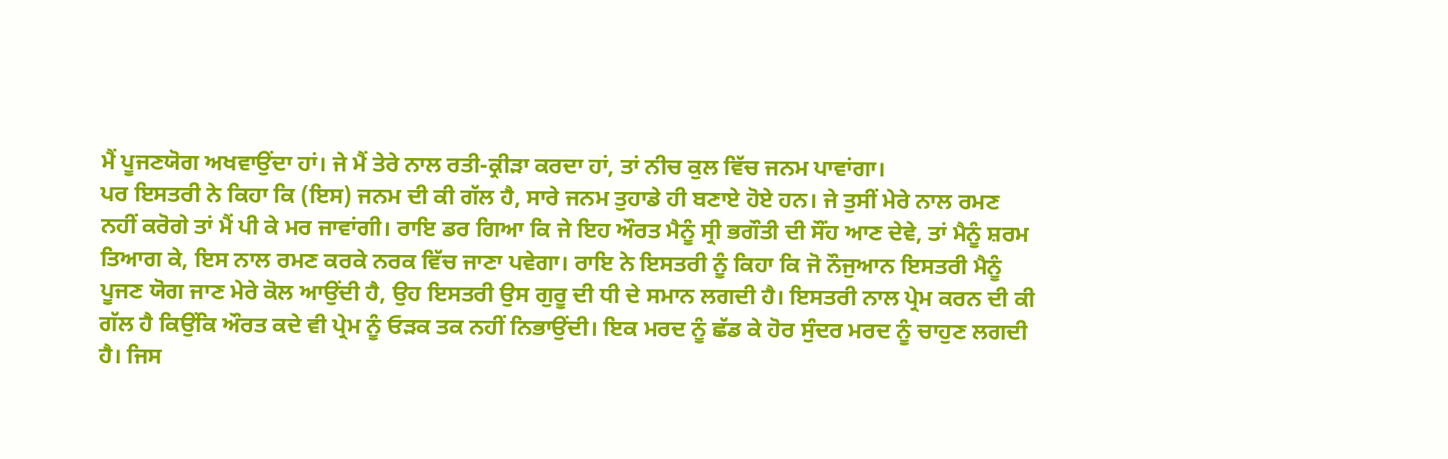ਮੈਂ ਪੂਜਣਯੋਗ ਅਖਵਾਉਂਦਾ ਹਾਂ। ਜੇ ਮੈਂ ਤੇਰੇ ਨਾਲ ਰਤੀ-ਕ੍ਰੀੜਾ ਕਰਦਾ ਹਾਂ, ਤਾਂ ਨੀਚ ਕੁਲ ਵਿੱਚ ਜਨਮ ਪਾਵਾਂਗਾ।
ਪਰ ਇਸਤਰੀ ਨੇ ਕਿਹਾ ਕਿ (ਇਸ) ਜਨਮ ਦੀ ਕੀ ਗੱਲ ਹੈ, ਸਾਰੇ ਜਨਮ ਤੁਹਾਡੇ ਹੀ ਬਣਾਏ ਹੋਏ ਹਨ। ਜੇ ਤੁਸੀਂ ਮੇਰੇ ਨਾਲ ਰਮਣ ਨਹੀਂ ਕਰੋਗੇ ਤਾਂ ਮੈਂ ਪੀ ਕੇ ਮਰ ਜਾਵਾਂਗੀ। ਰਾਇ ਡਰ ਗਿਆ ਕਿ ਜੇ ਇਹ ਔਰਤ ਮੈਨੂੰ ਸ੍ਰੀ ਭਗੌਤੀ ਦੀ ਸੌਂਹ ਆਣ ਦੇਵੇ, ਤਾਂ ਮੈਨੂੰ ਸ਼ਰਮ ਤਿਆਗ ਕੇ, ਇਸ ਨਾਲ ਰਮਣ ਕਰਕੇ ਨਰਕ ਵਿੱਚ ਜਾਣਾ ਪਵੇਗਾ। ਰਾਇ ਨੇ ਇਸਤਰੀ ਨੂੰ ਕਿਹਾ ਕਿ ਜੋ ਨੌਜੁਆਨ ਇਸਤਰੀ ਮੈਨੂੰ ਪੂਜਣ ਯੋਗ ਜਾਣ ਮੇਰੇ ਕੋਲ ਆਉਂਦੀ ਹੈ, ਉਹ ਇਸਤਰੀ ਉਸ ਗੁਰੂ ਦੀ ਧੀ ਦੇ ਸਮਾਨ ਲਗਦੀ ਹੈ। ਇਸਤਰੀ ਨਾਲ ਪ੍ਰੇਮ ਕਰਨ ਦੀ ਕੀ ਗੱਲ ਹੈ ਕਿਉਂਕਿ ਔਰਤ ਕਦੇ ਵੀ ਪ੍ਰੇਮ ਨੂੰ ਓੜਕ ਤਕ ਨਹੀਂ ਨਿਭਾਉਂਦੀ। ਇਕ ਮਰਦ ਨੂੰ ਛੱਡ ਕੇ ਹੋਰ ਸੁੰਦਰ ਮਰਦ ਨੂੰ ਚਾਹੁਣ ਲਗਦੀ ਹੈ। ਜਿਸ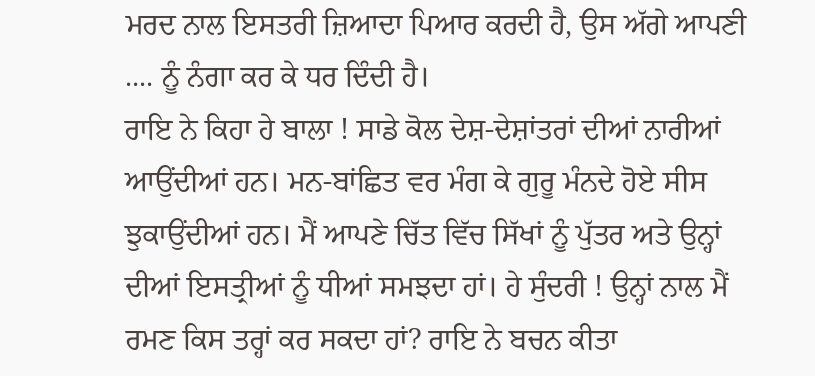ਮਰਦ ਨਾਲ ਇਸਤਰੀ ਜ਼ਿਆਦਾ ਪਿਆਰ ਕਰਦੀ ਹੈ, ਉਸ ਅੱਗੇ ਆਪਣੀ .... ਨੂੰ ਨੰਗਾ ਕਰ ਕੇ ਧਰ ਦਿੰਦੀ ਹੈ।
ਰਾਇ ਨੇ ਕਿਹਾ ਹੇ ਬਾਲਾ ! ਸਾਡੇ ਕੋਲ ਦੇਸ਼-ਦੇਸ਼ਾਂਤਰਾਂ ਦੀਆਂ ਨਾਰੀਆਂ ਆਉਂਦੀਆਂ ਹਨ। ਮਨ-ਬਾਂਛਿਤ ਵਰ ਮੰਗ ਕੇ ਗੁਰੂ ਮੰਨਦੇ ਹੋਏ ਸੀਸ ਝੁਕਾਉਂਦੀਆਂ ਹਨ। ਮੈਂ ਆਪਣੇ ਚਿੱਤ ਵਿੱਚ ਸਿੱਖਾਂ ਨੂੰ ਪੁੱਤਰ ਅਤੇ ਉਨ੍ਹਾਂ ਦੀਆਂ ਇਸਤ੍ਰੀਆਂ ਨੂੰ ਧੀਆਂ ਸਮਝਦਾ ਹਾਂ। ਹੇ ਸੁੰਦਰੀ ! ਉਨ੍ਹਾਂ ਨਾਲ ਮੈਂ ਰਮਣ ਕਿਸ ਤਰ੍ਹਾਂ ਕਰ ਸਕਦਾ ਹਾਂ? ਰਾਇ ਨੇ ਬਚਨ ਕੀਤਾ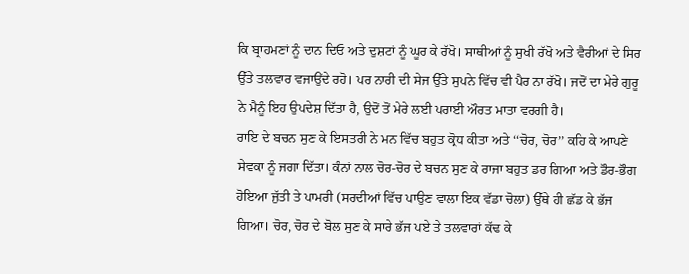ਕਿ ਬ੍ਰਾਹਮਣਾਂ ਨੂੰ ਦਾਨ ਦਿਓ ਅਤੇ ਦੁਸ਼ਟਾਂ ਨੂੰ ਘੂਰ ਕੇ ਰੱਖੋ। ਸਾਥੀਆਂ ਨੂੰ ਸੁਖੀ ਰੱਖੋ ਅਤੇ ਵੈਰੀਆਂ ਦੇ ਸਿਰ ਉੱਤੇ ਤਲਵਾਰ ਵਜਾਉਂਦੇ ਰਹੋ। ਪਰ ਨਾਰੀ ਦੀ ਸੇਜ ਉੱਤੇ ਸੁਪਨੇ ਵਿੱਚ ਵੀ ਪੈਰ ਨਾ ਰੱਖੋ। ਜਦੋਂ ਦਾ ਮੇਰੇ ਗੁਰੂ ਨੇ ਮੈਨੂੰ ਇਹ ਉਪਦੇਸ਼ ਦਿੱਤਾ ਹੈ, ਉਦੋਂ ਤੋਂ ਮੇਰੇ ਲਈ ਪਰਾਈ ਔਰਤ ਮਾਤਾ ਵਰਗੀ ਹੈ।
ਰਾਇ ਦੇ ਬਚਨ ਸੁਣ ਕੇ ਇਸਤਰੀ ਨੇ ਮਨ ਵਿੱਚ ਬਹੁਤ ਕ੍ਰੋਧ ਕੀਤਾ ਅਤੇ ‘‘ਚੋਰ, ਚੋਰ’’ ਕਹਿ ਕੇ ਆਪਣੇ ਸੇਵਕਾ ਨੂੰ ਜਗਾ ਦਿੱਤਾ। ਕੰਨਾਂ ਨਾਲ ਚੋਰ-ਚੋਰ ਦੇ ਬਚਨ ਸੁਣ ਕੇ ਰਾਜਾ ਬਹੁਤ ਡਰ ਗਿਆ ਅਤੇ ਡੌਰ-ਭੌਗ ਹੋਇਆ ਜੁੱਤੀ ਤੇ ਪਾਮਰੀ (ਸਰਦੀਆਂ ਵਿੱਚ ਪਾਉਣ ਵਾਲਾ ਇਕ ਵੱਡਾ ਚੋਲਾ) ਉੱਥੇ ਹੀ ਛੱਡ ਕੇ ਭੱਜ ਗਿਆ। ਚੋਰ, ਚੋਰ ਦੇ ਬੋਲ ਸੁਣ ਕੇ ਸਾਰੇ ਭੱਜ ਪਏ ਤੇ ਤਲਵਾਰਾਂ ਕੱਢ ਕੇ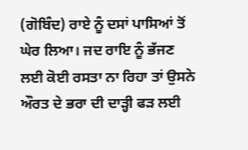(ਗੋਬਿੰਦ) ਰਾਏ ਨੂੰ ਦਸਾਂ ਪਾਸਿਆਂ ਤੋਂ ਘੇਰ ਲਿਆ। ਜਦ ਰਾਇ ਨੂੰ ਭੱਜਣ ਲਈ ਕੋਈ ਰਸਤਾ ਨਾ ਰਿਹਾ ਤਾਂ ਉਸਨੇ ਔਰਤ ਦੇ ਭਰਾ ਦੀ ਦਾੜ੍ਹੀ ਫੜ ਲਈ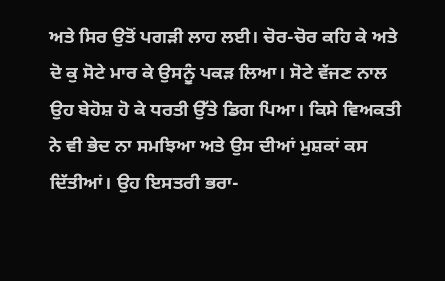ਅਤੇ ਸਿਰ ਉਤੋਂ ਪਗੜੀ ਲਾਹ ਲਈ। ਚੋਰ-ਚੋਰ ਕਹਿ ਕੇ ਅਤੇ ਦੋ ਕੁ ਸੋਟੇ ਮਾਰ ਕੇ ਉਸਨੂੰ ਪਕੜ ਲਿਆ। ਸੋਟੇ ਵੱਜਣ ਨਾਲ ਉਹ ਬੇਹੋਸ਼ ਹੋ ਕੇ ਧਰਤੀ ਉੱਤੇ ਡਿਗ ਪਿਆ। ਕਿਸੇ ਵਿਅਕਤੀ ਨੇ ਵੀ ਭੇਦ ਨਾ ਸਮਝਿਆ ਅਤੇ ਉਸ ਦੀਆਂ ਮੁਸ਼ਕਾਂ ਕਸ ਦਿੱਤੀਆਂ। ਉਹ ਇਸਤਰੀ ਭਰਾ-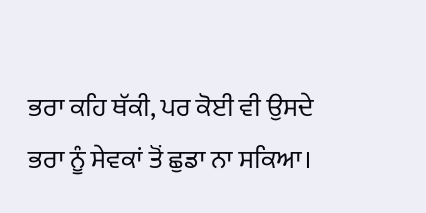ਭਰਾ ਕਹਿ ਥੱਕੀ, ਪਰ ਕੋਈ ਵੀ ਉਸਦੇ ਭਰਾ ਨੂੰ ਸੇਵਕਾਂ ਤੋਂ ਛੁਡਾ ਨਾ ਸਕਿਆ।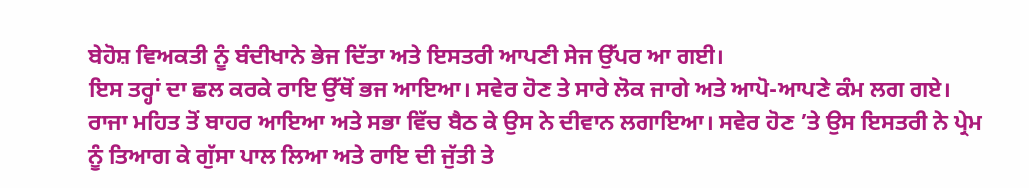ਬੇਹੋਸ਼ ਵਿਅਕਤੀ ਨੂੰ ਬੰਦੀਖਾਨੇ ਭੇਜ ਦਿੱਤਾ ਅਤੇ ਇਸਤਰੀ ਆਪਣੀ ਸੇਜ ਉੱਪਰ ਆ ਗਈ।
ਇਸ ਤਰ੍ਹਾਂ ਦਾ ਛਲ ਕਰਕੇ ਰਾਇ ਉੱਥੋਂ ਭਜ ਆਇਆ। ਸਵੇਰ ਹੋਣ ਤੇ ਸਾਰੇ ਲੋਕ ਜਾਗੇ ਅਤੇ ਆਪੋ-ਆਪਣੇ ਕੰਮ ਲਗ ਗਏ। ਰਾਜਾ ਮਹਿਤ ਤੋਂ ਬਾਹਰ ਆਇਆ ਅਤੇ ਸਭਾ ਵਿੱਚ ਬੈਠ ਕੇ ਉਸ ਨੇ ਦੀਵਾਨ ਲਗਾਇਆ। ਸਵੇਰ ਹੋਣ ’ਤੇ ਉਸ ਇਸਤਰੀ ਨੇ ਪ੍ਰੇਮ ਨੂੰ ਤਿਆਗ ਕੇ ਗੁੱਸਾ ਪਾਲ ਲਿਆ ਅਤੇ ਰਾਇ ਦੀ ਜੁੱਤੀ ਤੇ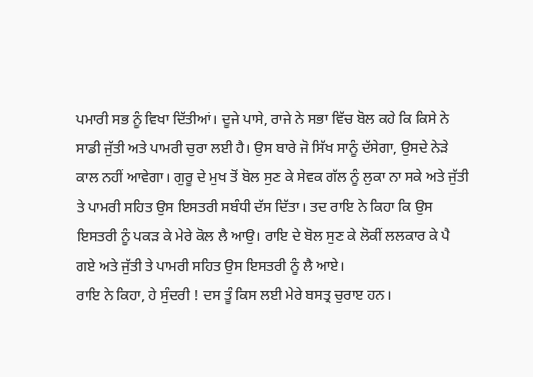ਪਮਾਰੀ ਸਭ ਨੂੰ ਵਿਖਾ ਦਿੱਤੀਆਂ। ਦੂਜੇ ਪਾਸੇ, ਰਾਜੇ ਨੇ ਸਭਾ ਵਿੱਚ ਬੋਲ ਕਹੇ ਕਿ ਕਿਸੇ ਨੇ ਸਾਡੀ ਜੁੱਤੀ ਅਤੇ ਪਾਮਰੀ ਚੁਰਾ ਲਈ ਹੈ। ਉਸ ਬਾਰੇ ਜੋ ਸਿੱਖ ਸਾਨੂੰ ਦੱਸੇਗਾ, ਉਸਦੇ ਨੇੜੇ ਕਾਲ ਨਹੀਂ ਆਵੇਗਾ। ਗੁਰੂ ਦੇ ਮੁਖ ਤੋਂ ਬੋਲ ਸੁਣ ਕੇ ਸੇਵਕ ਗੱਲ ਨੂੰ ਲੁਕਾ ਨਾ ਸਕੇ ਅਤੇ ਜੁੱਤੀ ਤੇ ਪਾਮਰੀ ਸਹਿਤ ਉਸ ਇਸਤਰੀ ਸਬੰਧੀ ਦੱਸ ਦਿੱਤਾ। ਤਦ ਰਾਇ ਨੇ ਕਿਹਾ ਕਿ ਉਸ ਇਸਤਰੀ ਨੂੰ ਪਕੜ ਕੇ ਮੇਰੇ ਕੋਲ ਲੈ ਆਉ। ਰਾਇ ਦੇ ਬੋਲ ਸੁਣ ਕੇ ਲੋਕੀਂ ਲਲਕਾਰ ਕੇ ਪੈ ਗਏ ਅਤੇ ਜੁੱਤੀ ਤੇ ਪਾਮਰੀ ਸਹਿਤ ਉਸ ਇਸਤਰੀ ਨੂੰ ਲੈ ਆਏ।
ਰਾਇ ਨੇ ਕਿਹਾ, ਹੇ ਸੁੰਦਰੀ ! ਦਸ ਤੂੰ ਕਿਸ ਲਈ ਮੇਰੇ ਬਸਤ੍ਰ ਚੁਰਾੲ ਹਨ।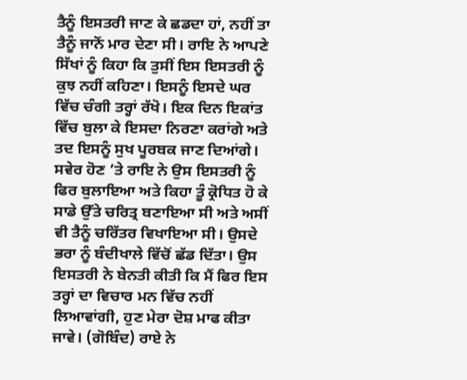ਤੈਨੂੰ ਇਸਤਰੀ ਜਾਣ ਕੇ ਛਡਦਾ ਹਾਂ, ਨਹੀਂ ਤਾ ਤੈਨੂੰ ਜਾਨੋਂ ਮਾਰ ਦੇਣਾ ਸੀ। ਰਾਇ ਨੇ ਆਪਣੇ ਸਿੱਖਾਂ ਨੂੰ ਕਿਹਾ ਕਿ ਤੁਸੀਂ ਇਸ ਇਸਤਰੀ ਨੂੰ ਕੁਝ ਨਹੀਂ ਕਹਿਣਾ। ਇਸਨੂੰ ਇਸਦੇ ਘਰ ਵਿੱਚ ਚੰਗੀ ਤਰ੍ਹਾਂ ਰੱਖੋ। ਇਕ ਦਿਨ ਇਕਾਂਤ ਵਿੱਚ ਬੁਲਾ ਕੇ ਇਸਦਾ ਨਿਰਣਾ ਕਰਾਂਗੇ ਅਤੇ ਤਦ ਇਸਨੂੰ ਸੁਖ ਪੂਰਬਕ ਜਾਣ ਦਿਆਂਗੇ।
ਸਵੇਰ ਹੋਣ ’ਤੇ ਰਾਇ ਨੇ ਉਸ ਇਸਤਰੀ ਨੂੰ ਫਿਰ ਬੁਲਾਇਆ ਅਤੇ ਕਿਹਾ ਤੂੰ ਕ੍ਰੋਧਿਤ ਹੋ ਕੇ ਸਾਡੇ ਉੱਤੇ ਚਰਿਤ੍ਰ ਬਣਾਇਆ ਸੀ ਅਤੇ ਅਸੀਂ ਵੀ ਤੈਨੂੰ ਚਰਿੱਤਰ ਵਿਖਾਇਆ ਸੀ। ਉਸਦੇ ਭਰਾ ਨੂੰ ਬੰਦੀਖਾਲੇ ਵਿੱਚੋਂ ਛੱਡ ਦਿੱਤਾ। ਉਸ ਇਸਤਰੀ ਨੇ ਬੇਨਤੀ ਕੀਤੀ ਕਿ ਮੈਂ ਫਿਰ ਇਸ ਤਰ੍ਹਾਂ ਦਾ ਵਿਚਾਰ ਮਨ ਵਿੱਚ ਨਹੀਂ ਲਿਆਵਾਂਗੀ, ਹੁਣ ਮੇਰਾ ਦੋਸ਼ ਮਾਫ ਕੀਤਾ ਜਾਵੇ। (ਗੋਬਿੰਦ) ਰਾਏ ਨੇ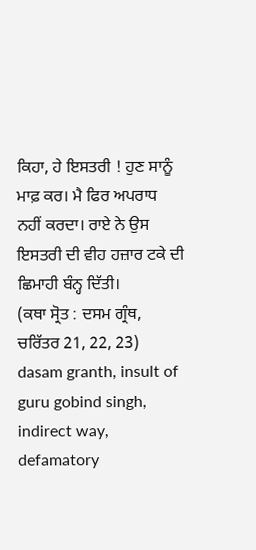ਕਿਹਾ, ਹੇ ਇਸਤਰੀ ! ਹੁਣ ਸਾਨੂੰ ਮਾਫ਼ ਕਰ। ਮੈ ਫਿਰ ਅਪਰਾਧ ਨਹੀਂ ਕਰਦਾ। ਰਾਏ ਨੇ ਉਸ ਇਸਤਰੀ ਦੀ ਵੀਹ ਹਜ਼ਾਰ ਟਕੇ ਦੀ ਛਿਮਾਹੀ ਬੰਨ੍ਹ ਦਿੱਤੀ।
(ਕਥਾ ਸ੍ਰੋਤ : ਦਸਮ ਗ੍ਰੰਥ, ਚਰਿੱਤਰ 21, 22, 23)
dasam granth, insult of guru gobind singh, indirect way, defamatory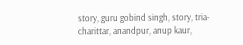story, guru gobind singh, story, tria-charittar, anandpur, anup kaur,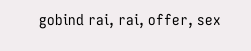gobind rai, rai, offer, sex